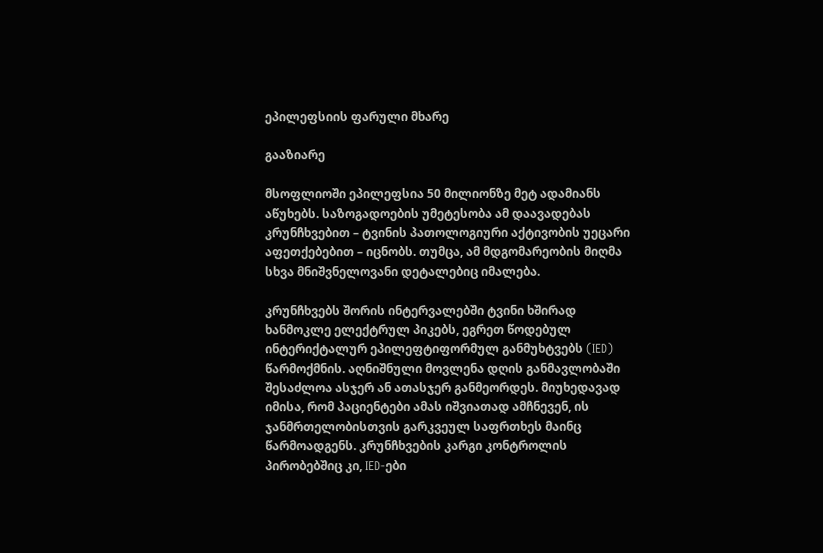ეპილეფსიის ფარული მხარე

გააზიარე

მსოფლიოში ეპილეფსია 50 მილიონზე მეტ ადამიანს აწუხებს. საზოგადოების უმეტესობა ამ დაავადებას კრუნჩხვებით – ტვინის პათოლოგიური აქტივობის უეცარი აფეთქებებით – იცნობს. თუმცა, ამ მდგომარეობის მიღმა სხვა მნიშვნელოვანი დეტალებიც იმალება.

კრუნჩხვებს შორის ინტერვალებში ტვინი ხშირად ხანმოკლე ელექტრულ პიკებს, ეგრეთ წოდებულ ინტერიქტალურ ეპილეფტიფორმულ განმუხტვებს (IED) წარმოქმნის. აღნიშნული მოვლენა დღის განმავლობაში შესაძლოა ასჯერ ან ათასჯერ განმეორდეს. მიუხედავად იმისა, რომ პაციენტები ამას იშვიათად ამჩნევენ, ის ჯანმრთელობისთვის გარკვეულ საფრთხეს მაინც წარმოადგენს. კრუნჩხვების კარგი კონტროლის პირობებშიც კი, IED-ები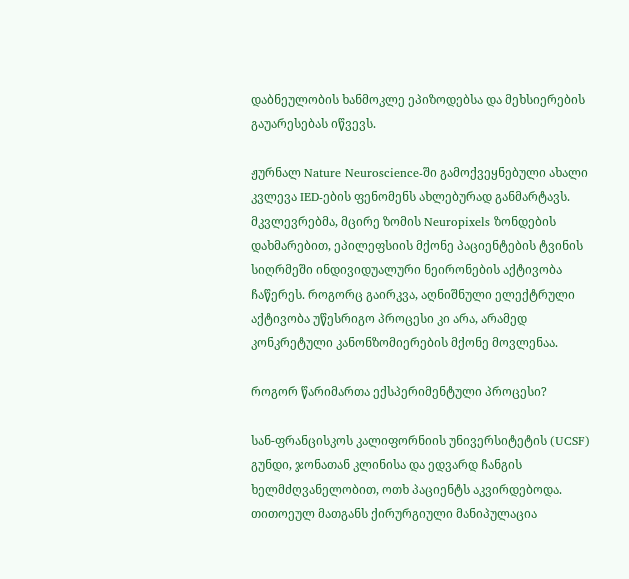დაბნეულობის ხანმოკლე ეპიზოდებსა და მეხსიერების გაუარესებას იწვევს.

ჟურნალ Nature Neuroscience-ში გამოქვეყნებული ახალი კვლევა IED-ების ფენომენს ახლებურად განმარტავს. მკვლევრებმა, მცირე ზომის Neuropixels ზონდების დახმარებით, ეპილეფსიის მქონე პაციენტების ტვინის სიღრმეში ინდივიდუალური ნეირონების აქტივობა ჩაწერეს. როგორც გაირკვა, აღნიშნული ელექტრული აქტივობა უწესრიგო პროცესი კი არა, არამედ კონკრეტული კანონზომიერების მქონე მოვლენაა.

როგორ წარიმართა ექსპერიმენტული პროცესი?

სან-ფრანცისკოს კალიფორნიის უნივერსიტეტის (UCSF) გუნდი, ჯონათან კლინისა და ედვარდ ჩანგის ხელმძღვანელობით, ოთხ პაციენტს აკვირდებოდა. თითოეულ მათგანს ქირურგიული მანიპულაცია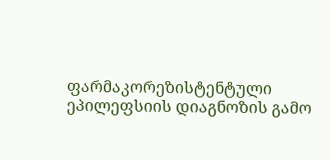ფარმაკორეზისტენტული ეპილეფსიის დიაგნოზის გამო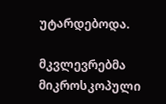უტარდებოდა.

მკვლევრებმა მიკროსკოპული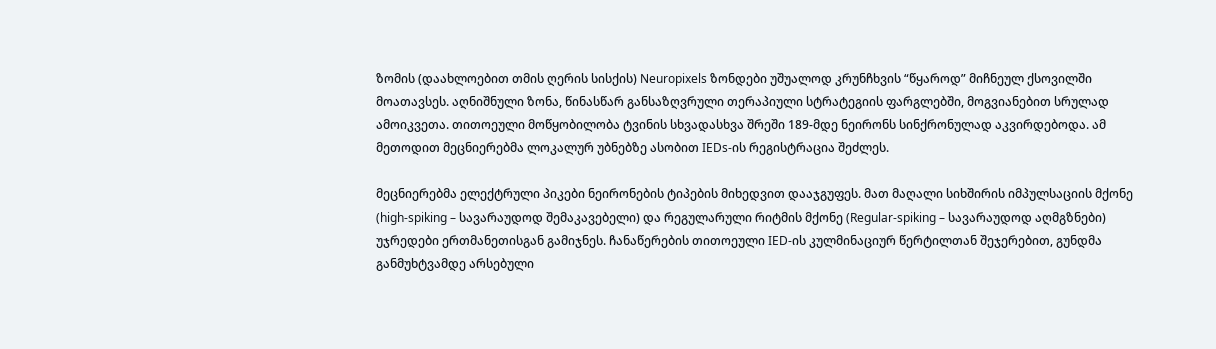ზომის (დაახლოებით თმის ღერის სისქის) Neuropixels ზონდები უშუალოდ კრუნჩხვის “წყაროდ” მიჩნეულ ქსოვილში მოათავსეს. აღნიშნული ზონა, წინასწარ განსაზღვრული თერაპიული სტრატეგიის ფარგლებში, მოგვიანებით სრულად ამოიკვეთა. თითოეული მოწყობილობა ტვინის სხვადასხვა შრეში 189-მდე ნეირონს სინქრონულად აკვირდებოდა. ამ მეთოდით მეცნიერებმა ლოკალურ უბნებზე ასობით IEDs-ის რეგისტრაცია შეძლეს.

მეცნიერებმა ელექტრული პიკები ნეირონების ტიპების მიხედვით დააჯგუფეს. მათ მაღალი სიხშირის იმპულსაციის მქონე (high-spiking – სავარაუდოდ შემაკავებელი) და რეგულარული რიტმის მქონე (Regular-spiking – სავარაუდოდ აღმგზნები) უჯრედები ერთმანეთისგან გამიჯნეს. ჩანაწერების თითოეული IED-ის კულმინაციურ წერტილთან შეჯერებით, გუნდმა განმუხტვამდე არსებული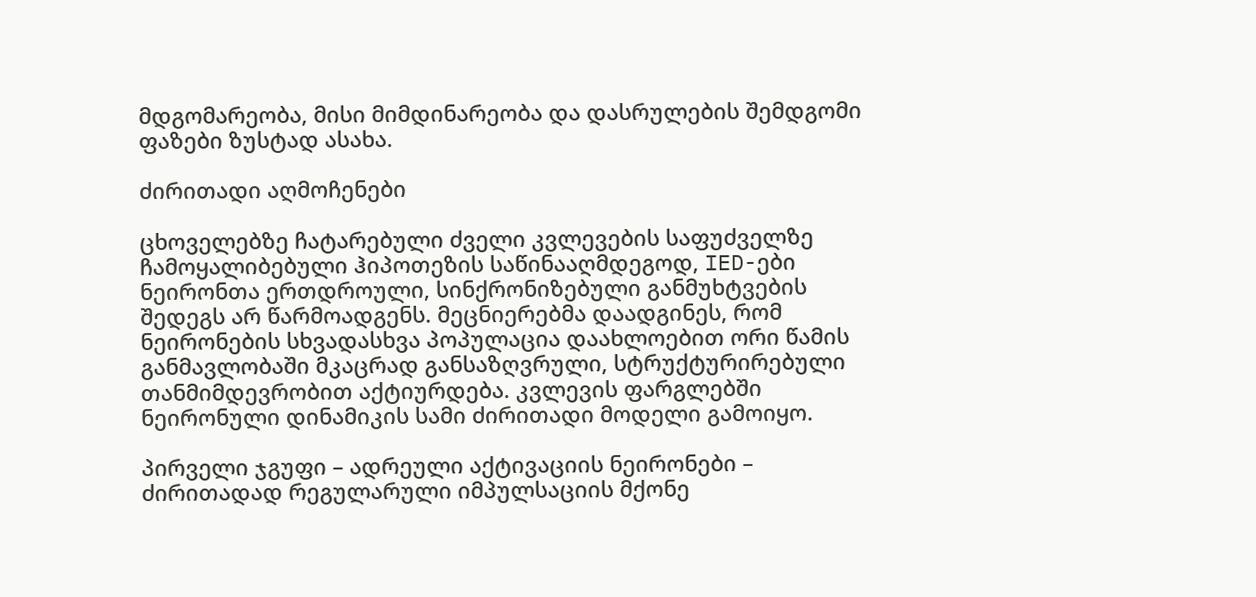მდგომარეობა, მისი მიმდინარეობა და დასრულების შემდგომი ფაზები ზუსტად ასახა.

ძირითადი აღმოჩენები

ცხოველებზე ჩატარებული ძველი კვლევების საფუძველზე ჩამოყალიბებული ჰიპოთეზის საწინააღმდეგოდ, IED-ები ნეირონთა ერთდროული, სინქრონიზებული განმუხტვების შედეგს არ წარმოადგენს. მეცნიერებმა დაადგინეს, რომ ნეირონების სხვადასხვა პოპულაცია დაახლოებით ორი წამის განმავლობაში მკაცრად განსაზღვრული, სტრუქტურირებული თანმიმდევრობით აქტიურდება. კვლევის ფარგლებში ნეირონული დინამიკის სამი ძირითადი მოდელი გამოიყო.

პირველი ჯგუფი – ადრეული აქტივაციის ნეირონები – ძირითადად რეგულარული იმპულსაციის მქონე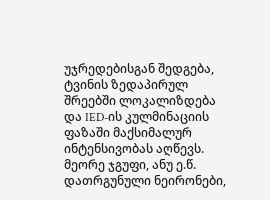უჯრედებისგან შედგება, ტვინის ზედაპირულ შრეებში ლოკალიზდება და IED-ის კულმინაციის ფაზაში მაქსიმალურ ინტენსივობას აღწევს. მეორე ჯგუფი, ანუ ე.წ. დათრგუნული ნეირონები,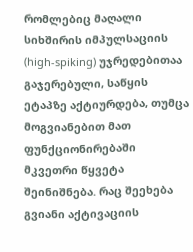რომლებიც მაღალი სიხშირის იმპულსაციის (high-spiking) უჯრედებითაა გაჯერებული, საწყის ეტაპზე აქტიურდება, თუმცა მოგვიანებით მათ ფუნქციონირებაში მკვეთრი წყვეტა შეინიშნება. რაც შეეხება გვიანი აქტივაციის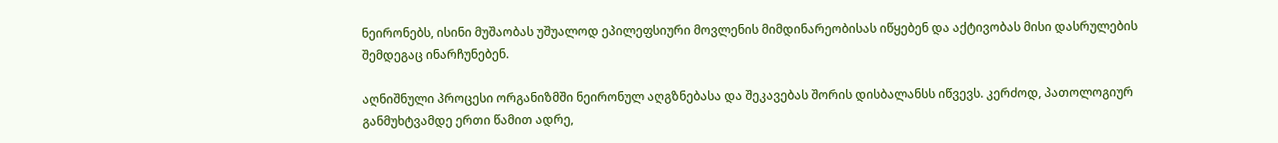ნეირონებს, ისინი მუშაობას უშუალოდ ეპილეფსიური მოვლენის მიმდინარეობისას იწყებენ და აქტივობას მისი დასრულების შემდეგაც ინარჩუნებენ.

აღნიშნული პროცესი ორგანიზმში ნეირონულ აღგზნებასა და შეკავებას შორის დისბალანსს იწვევს. კერძოდ, პათოლოგიურ განმუხტვამდე ერთი წამით ადრე,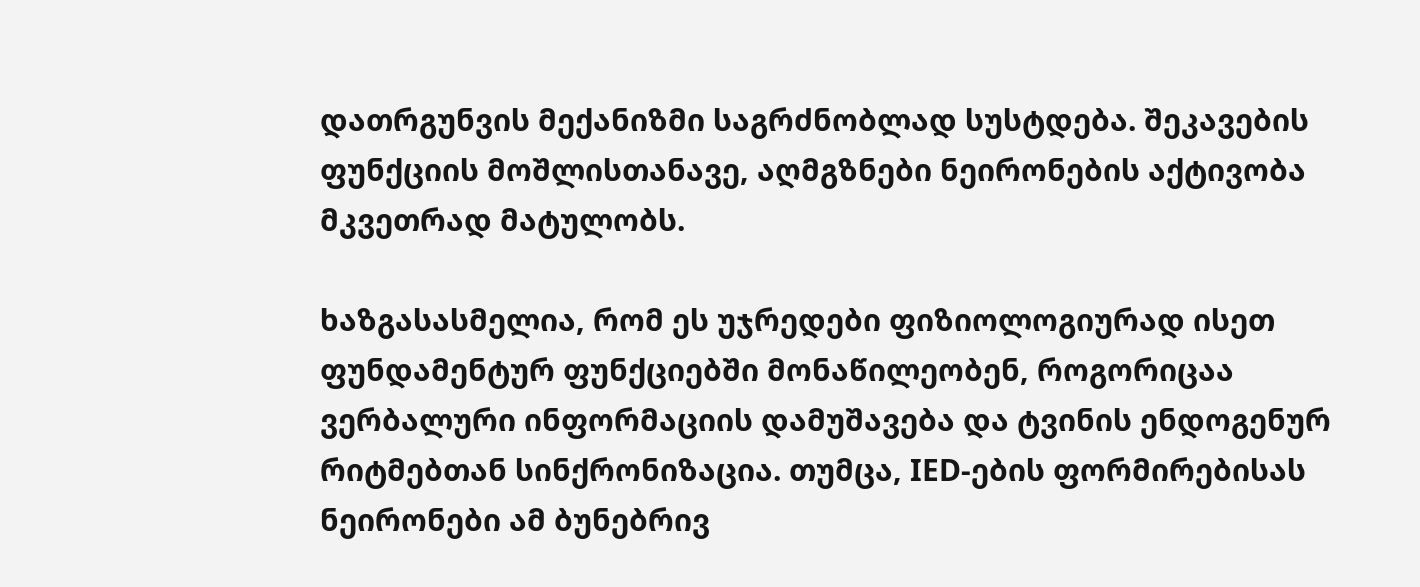დათრგუნვის მექანიზმი საგრძნობლად სუსტდება. შეკავების ფუნქციის მოშლისთანავე, აღმგზნები ნეირონების აქტივობა მკვეთრად მატულობს.

ხაზგასასმელია, რომ ეს უჯრედები ფიზიოლოგიურად ისეთ ფუნდამენტურ ფუნქციებში მონაწილეობენ, როგორიცაა ვერბალური ინფორმაციის დამუშავება და ტვინის ენდოგენურ რიტმებთან სინქრონიზაცია. თუმცა, IED-ების ფორმირებისას ნეირონები ამ ბუნებრივ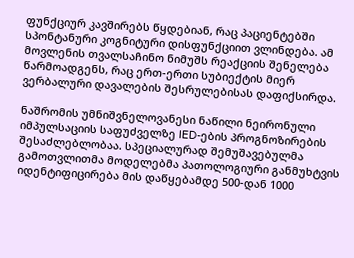ფუნქციურ კავშირებს წყდებიან, რაც პაციენტებში სპონტანური კოგნიტური დისფუნქციით ვლინდება. ამ მოვლენის თვალსაჩინო ნიმუშს რეაქციის შენელება წარმოადგენს, რაც ერთ-ერთი სუბიექტის მიერ ვერბალური დავალების შესრულებისას დაფიქსირდა.

ნაშრომის უმნიშვნელოვანესი ნაწილი ნეირონული იმპულსაციის საფუძველზე IED-ების პროგნოზირების შესაძლებლობაა. სპეციალურად შემუშავებულმა გამოთვლითმა მოდელებმა პათოლოგიური განმუხტვის იდენტიფიცირება მის დაწყებამდე 500-დან 1000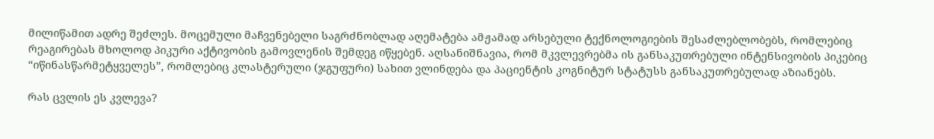მილიწამით ადრე შეძლეს. მოცემული მაჩვენებელი საგრძნობლად აღემატება ამჟამად არსებული ტექნოლოგიების შესაძლებლობებს, რომლებიც რეაგირებას მხოლოდ პიკური აქტივობის გამოვლენის შემდეგ იწყებენ. აღსანიშნავია, რომ მკვლევრებმა ის განსაკუთრებული ინტენსივობის პიკებიც “იწინასწარმეტყველეს”, რომლებიც კლასტერული (ჯგუფური) სახით ვლინდება და პაციენტის კოგნიტურ სტატუსს განსაკუთრებულად აზიანებს.

რას ცვლის ეს კვლევა?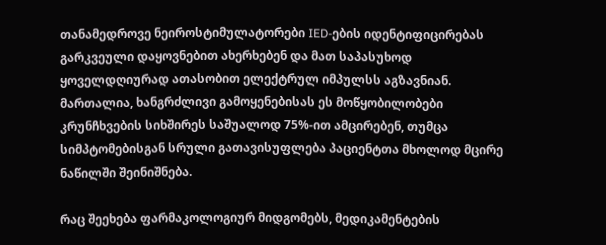თანამედროვე ნეიროსტიმულატორები IED-ების იდენტიფიცირებას გარკვეული დაყოვნებით ახერხებენ და მათ საპასუხოდ ყოველდღიურად ათასობით ელექტრულ იმპულსს აგზავნიან. მართალია, ხანგრძლივი გამოყენებისას ეს მოწყობილობები კრუნჩხვების სიხშირეს საშუალოდ 75%-ით ამცირებენ, თუმცა სიმპტომებისგან სრული გათავისუფლება პაციენტთა მხოლოდ მცირე ნაწილში შეინიშნება.

რაც შეეხება ფარმაკოლოგიურ მიდგომებს, მედიკამენტების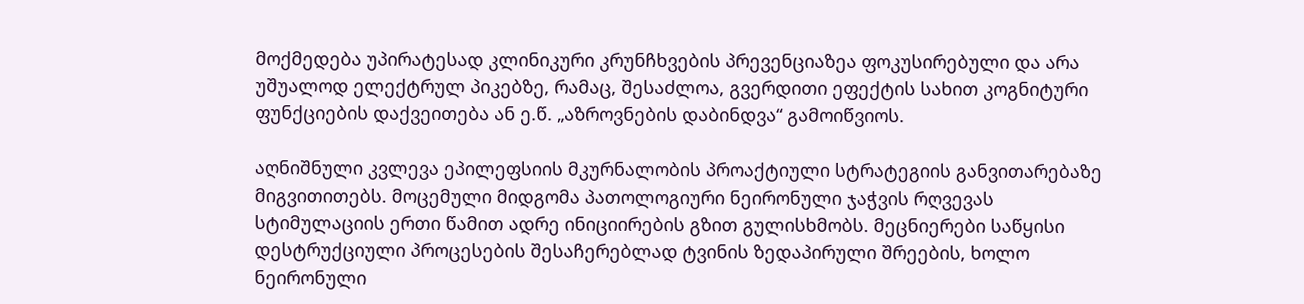მოქმედება უპირატესად კლინიკური კრუნჩხვების პრევენციაზეა ფოკუსირებული და არა უშუალოდ ელექტრულ პიკებზე, რამაც, შესაძლოა, გვერდითი ეფექტის სახით კოგნიტური ფუნქციების დაქვეითება ან ე.წ. „აზროვნების დაბინდვა“ გამოიწვიოს.

აღნიშნული კვლევა ეპილეფსიის მკურნალობის პროაქტიული სტრატეგიის განვითარებაზე მიგვითითებს. მოცემული მიდგომა პათოლოგიური ნეირონული ჯაჭვის რღვევას სტიმულაციის ერთი წამით ადრე ინიციირების გზით გულისხმობს. მეცნიერები საწყისი დესტრუქციული პროცესების შესაჩერებლად ტვინის ზედაპირული შრეების, ხოლო ნეირონული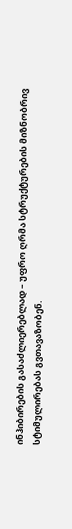ინჰიბირების გასაძლიერებლად – უფრო ღრმა სტრუქტურების მიზნობრივ სტიმულირებას გვთავაზობენ.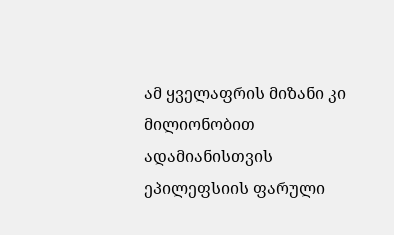ამ ყველაფრის მიზანი კი მილიონობით ადამიანისთვის ეპილეფსიის ფარული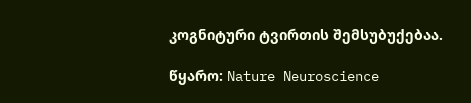კოგნიტური ტვირთის შემსუბუქებაა.

წყარო: Nature Neuroscience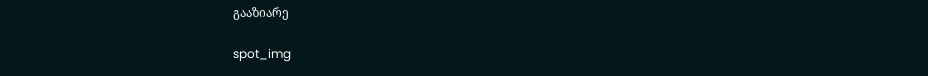გააზიარე

spot_img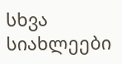სხვა სიახლეები